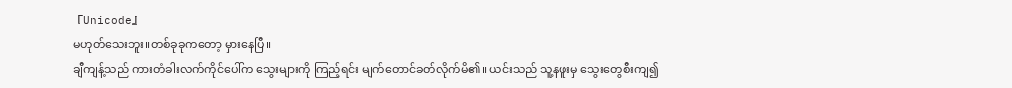『Unicode』
မဟုတ်သေးဘူး။တစ်ခုခုကတော့ မှားနေပြီ။
ချီကျန့်သည် ကားတံခါးလက်ကိုင်ပေါ်က သွေးများကို ကြည့်ရင်း မျက်တောင်ခတ်လိုက်မိ၏။ ယင်းသည် သူ့နဖူးမှ သွေးတွေစီးကျ၍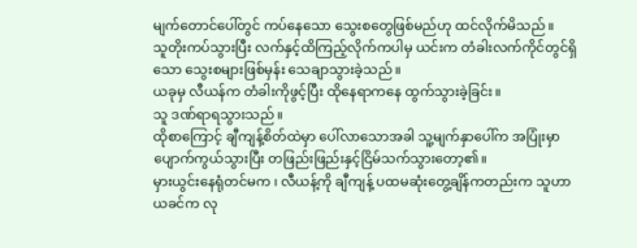မျက်တောင်ပေါ်တွင် ကပ်နေသော သွေးစတွေဖြစ်မည်ဟု ထင်လိုက်မိသည်။
သူတိုးကပ်သွားပြီး လက်နှင့်ထိကြည့်လိုက်ကပါမှ ယင်းက တံခါးလက်ကိုင်တွင်ရှိသော သွေးစများဖြစ်မှန်း သေချာသွားခဲ့သည်။
ယခုမှ လီယန်က တံခါးကိုဖွင့်ပြီး ထိုနေရာကနေ ထွက်သွားခဲ့ခြင်း။
သူ ဒဏ်ရာရသွားသည်။
ထိုစာကြောင့် ချီကျန့်စိတ်ထဲမှာ ပေါ်လာသောအခါ သူ့မျက်နှာပေါ်က အပြုံးမှာ ပျောက်ကွယ်သွားပြီး တဖြည်းဖြည်းနှင့်ငြိမ်သက်သွားတော့၏။
မှားယွင်းနေရုံတင်မက ၊ လီယန့်ကို ချီကျန့် ပထမဆုံးတွေ့ချိန်ကတည်းက သူဟာ ယခင်က လု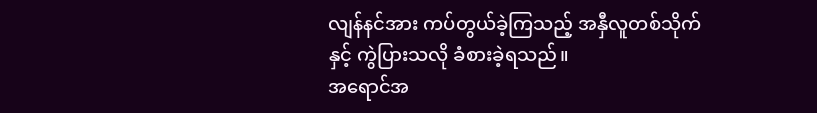လျန်နင်အား ကပ်တွယ်ခဲ့ကြသည့် အနှီလူတစ်သိုက်နှင့် ကွဲပြားသလို ခံစားခဲ့ရသည်။
အရောင်အ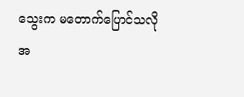သွေးက မတောက်ပြောင်သလို အ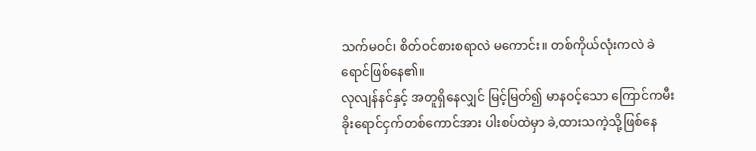သက်မဝင်၊ စိတ်ဝင်စားစရာလဲ မကောင်း။ တစ်ကိုယ်လုံးကလဲ ခဲရောင်ဖြစ်နေ၏။
လုလျန်နင်နှင့် အတူရှိနေလျှင် မြင့်မြတ်၍ မာနဝင့်သော ကြောင်ကမီးခိုးရောင်ငှက်တစ်ကောင်အား ပါးစပ်ထဲမှာ ခဲ,ထားသကဲ့သို့ဖြစ်နေ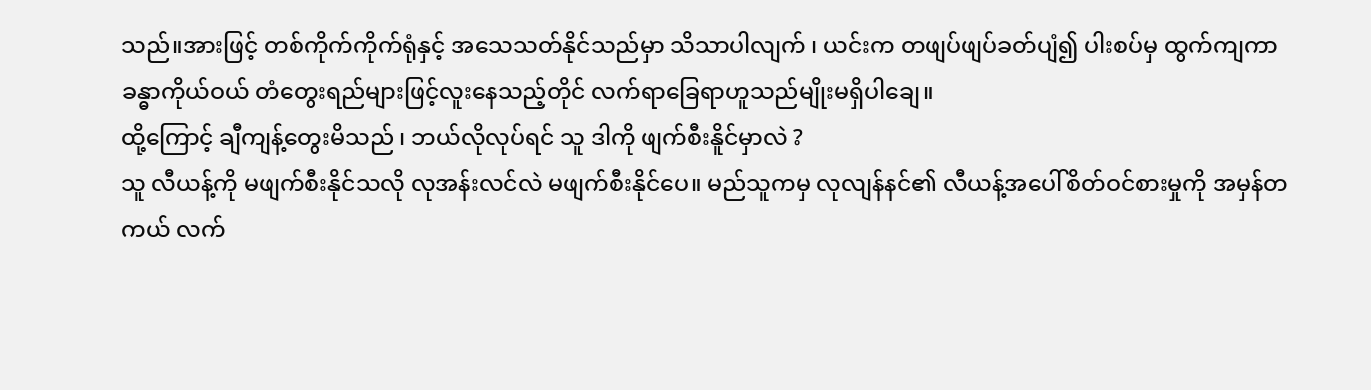သည်။အားဖြင့် တစ်ကိုက်ကိုက်ရုံနှင့် အသေသတ်နိုင်သည်မှာ သိသာပါလျက် ၊ ယင်းက တဖျပ်ဖျပ်ခတ်ပျံ၍ ပါးစပ်မှ ထွက်ကျကာ ခန္ဓာကိုယ်ဝယ် တံတွေးရည်များဖြင့်လူးနေသည့်တိုင် လက်ရာခြေရာဟူသည်မျိုးမရှိပါချေ။
ထို့ကြောင့် ချီကျန့်တွေးမိသည် ၊ ဘယ်လိုလုပ်ရင် သူ ဒါကို ဖျက်စီးနိူင်မှာလဲ ?
သူ လီယန့်ကို မဖျက်စီးနိုင်သလို လုအန်းလင်လဲ မဖျက်စီးနိုင်ပေ။ မည်သူကမှ လုလျန်နင်၏ လီယန့်အပေါ်စိတ်ဝင်စားမှုကို အမှန်တကယ် လက်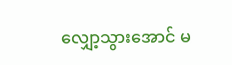လျှော့သွားအောင် မ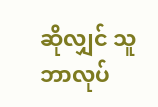ဆိုလျှင် သူဘာလုပ်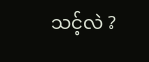သင့်လဲ ?